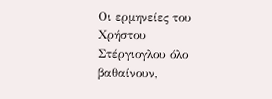Οι ερμηνείες του Χρήστου Στέργιογλου όλο βαθαίνουν,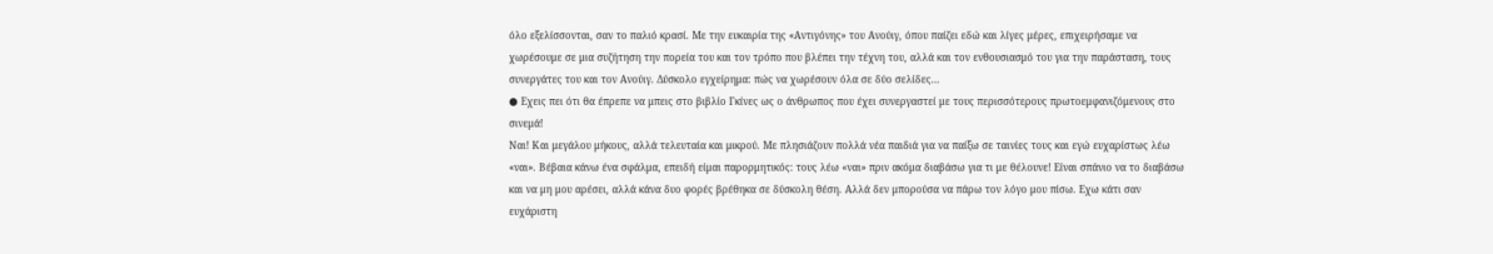όλο εξελίσσονται, σαν το παλιό κρασί. Με την ευκαιρία της «Αντιγόνης» του Ανούιγ, όπου παίζει εδώ και λίγες μέρες, επιχειρήσαμε να χωρέσουμε σε μια συζήτηση την πορεία του και τον τρόπο που βλέπει την τέχνη του, αλλά και τον ενθουσιασμό του για την παράσταση, τους συνεργάτες του και τον Ανούιγ. Δύσκολο εγχείρημα: πώς να χωρέσουν όλα σε δύο σελίδες…
● Εχεις πει ότι θα έπρεπε να μπεις στο βιβλίο Γκίνες ως ο άνθρωπος που έχει συνεργαστεί με τους περισσότερους πρωτοεμφανιζόμενους στο σινεμά!
Ναι! Και μεγάλου μήκους, αλλά τελευταία και μικρού. Με πλησιάζουν πολλά νέα παιδιά για να παίξω σε ταινίες τους και εγώ ευχαρίστως λέω «ναι». Βέβαια κάνω ένα σφάλμα, επειδή είμαι παρορμητικός: τους λέω «ναι» πριν ακόμα διαβάσω για τι με θέλουνε! Είναι σπάνιο να το διαβάσω και να μη μου αρέσει, αλλά κάνα δυο φορές βρέθηκα σε δύσκολη θέση. Αλλά δεν μπορούσα να πάρω τον λόγο μου πίσω. Εχω κάτι σαν ευχάριστη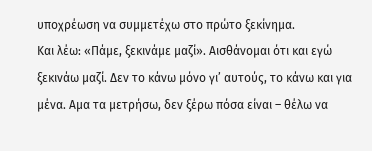υποχρέωση να συμμετέχω στο πρώτο ξεκίνημα.
Και λέω: «Πάμε, ξεκινάμε μαζί». Αισθάνομαι ότι και εγώ ξεκινάω μαζί. Δεν το κάνω μόνο γι’ αυτούς, το κάνω και για μένα. Αμα τα μετρήσω, δεν ξέρω πόσα είναι – θέλω να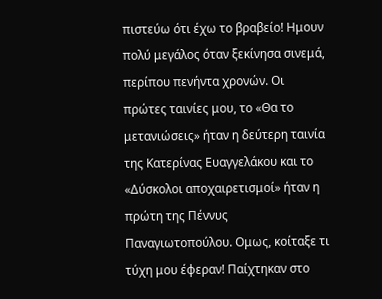πιστεύω ότι έχω το βραβείο! Ημουν πολύ μεγάλος όταν ξεκίνησα σινεμά, περίπου πενήντα χρονών. Οι πρώτες ταινίες μου, το «Θα το μετανιώσεις» ήταν η δεύτερη ταινία της Κατερίνας Ευαγγελάκου και το «Δύσκολοι αποχαιρετισμοί» ήταν η πρώτη της Πέννυς Παναγιωτοπούλου. Ομως, κοίταξε τι τύχη μου έφεραν! Παίχτηκαν στο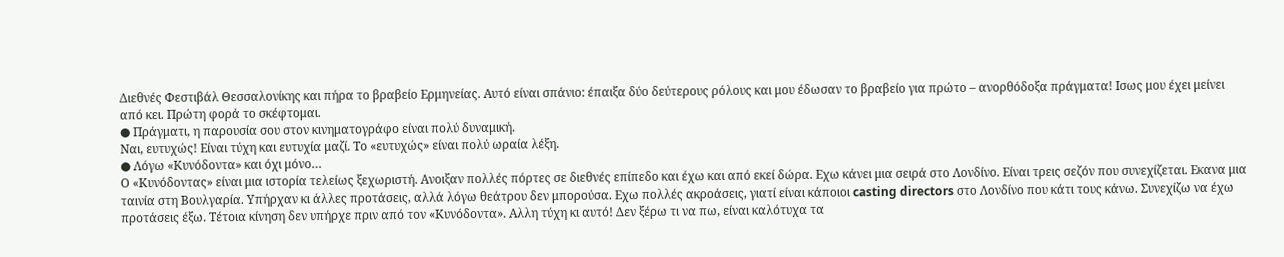Διεθνές Φεστιβάλ Θεσσαλονίκης και πήρα το βραβείο Ερμηνείας. Αυτό είναι σπάνιο: έπαιξα δύο δεύτερους ρόλους και μου έδωσαν το βραβείο για πρώτο – ανορθόδοξα πράγματα! Ισως μου έχει μείνει από κει. Πρώτη φορά το σκέφτομαι.
● Πράγματι, η παρουσία σου στον κινηματογράφο είναι πολύ δυναμική.
Ναι, ευτυχώς! Είναι τύχη και ευτυχία μαζί. Το «ευτυχώς» είναι πολύ ωραία λέξη.
● Λόγω «Κυνόδοντα» και όχι μόνο…
Ο «Κυνόδοντας» είναι μια ιστορία τελείως ξεχωριστή. Ανοιξαν πολλές πόρτες σε διεθνές επίπεδο και έχω και από εκεί δώρα. Εχω κάνει μια σειρά στο Λονδίνο. Είναι τρεις σεζόν που συνεχίζεται. Εκανα μια ταινία στη Βουλγαρία. Υπήρχαν κι άλλες προτάσεις, αλλά λόγω θεάτρου δεν μπορούσα. Εχω πολλές ακροάσεις, γιατί είναι κάποιοι casting directors στο Λονδίνο που κάτι τους κάνω. Συνεχίζω να έχω προτάσεις έξω. Τέτοια κίνηση δεν υπήρχε πριν από τον «Κυνόδοντα». Αλλη τύχη κι αυτό! Δεν ξέρω τι να πω, είναι καλότυχα τα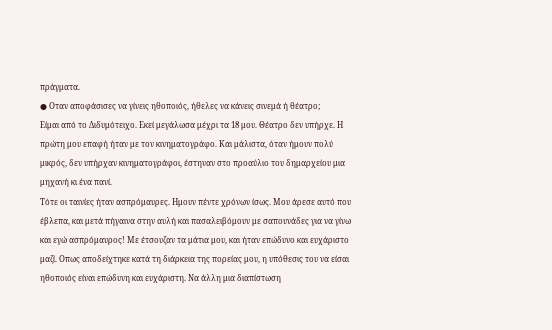πράγματα.
● Οταν αποφάσισες να γίνεις ηθοποιός, ήθελες να κάνεις σινεμά ή θέατρο;
Είμαι από το Διδυμότειχο. Εκεί μεγάλωσα μέχρι τα 18 μου. Θέατρο δεν υπήρχε. Η πρώτη μου επαφή ήταν με τον κινηματογράφο. Και μάλιστα, όταν ήμουν πολύ μικρός, δεν υπήρχαν κινηματογράφοι, έστηναν στο προαύλιο του δημαρχείου μια μηχανή κι ένα πανί.
Τότε οι ταινίες ήταν ασπρόμαυρες. Ημουν πέντε χρόνων ίσως. Μου άρεσε αυτό που έβλεπα, και μετά πήγαινα στην αυλή και πασαλειβόμουν με σαπουνάδες για να γίνω και εγώ ασπρόμαυρος! Με έτσουζαν τα μάτια μου, και ήταν επώδυνο και ευχάριστο μαζί. Οπως αποδείχτηκε κατά τη διάρκεια της πορείας μου, η υπόθεσις του να είσαι ηθοποιός είναι επώδυνη και ευχάριστη. Να άλλη μια διαπίστωση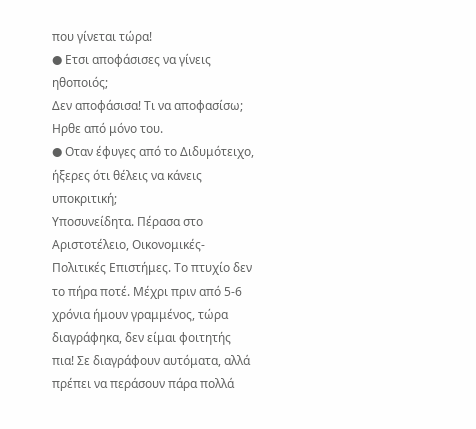που γίνεται τώρα!
● Ετσι αποφάσισες να γίνεις ηθοποιός;
Δεν αποφάσισα! Τι να αποφασίσω; Ηρθε από μόνο του.
● Οταν έφυγες από το Διδυμότειχο, ήξερες ότι θέλεις να κάνεις υποκριτική;
Υποσυνείδητα. Πέρασα στο Αριστοτέλειο, Οικονομικές-Πολιτικές Επιστήμες. Το πτυχίο δεν το πήρα ποτέ. Μέχρι πριν από 5-6 χρόνια ήμουν γραμμένος, τώρα διαγράφηκα, δεν είμαι φοιτητής πια! Σε διαγράφουν αυτόματα, αλλά πρέπει να περάσουν πάρα πολλά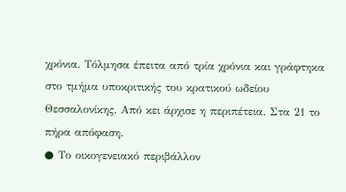χρόνια. Τόλμησα έπειτα από τρία χρόνια και γράφτηκα στο τμήμα υποκριτικής του κρατικού ωδείου Θεσσαλονίκης. Από κει άρχισε η περιπέτεια. Στα 21 το πήρα απόφαση.
● Το οικογενειακό περιβάλλον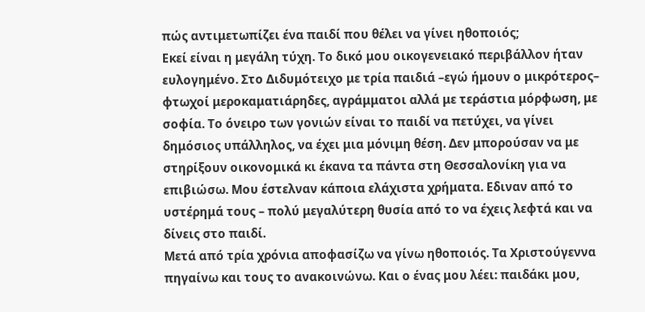πώς αντιμετωπίζει ένα παιδί που θέλει να γίνει ηθοποιός;
Εκεί είναι η μεγάλη τύχη. Το δικό μου οικογενειακό περιβάλλον ήταν ευλογημένο. Στο Διδυμότειχο με τρία παιδιά –εγώ ήμουν ο μικρότερος– φτωχοί μεροκαματιάρηδες, αγράμματοι αλλά με τεράστια μόρφωση, με σοφία. Το όνειρο των γονιών είναι το παιδί να πετύχει, να γίνει δημόσιος υπάλληλος, να έχει μια μόνιμη θέση. Δεν μπορούσαν να με στηρίξουν οικονομικά κι έκανα τα πάντα στη Θεσσαλονίκη για να επιβιώσω. Μου έστελναν κάποια ελάχιστα χρήματα. Εδιναν από το υστέρημά τους – πολύ μεγαλύτερη θυσία από το να έχεις λεφτά και να δίνεις στο παιδί.
Μετά από τρία χρόνια αποφασίζω να γίνω ηθοποιός. Τα Χριστούγεννα πηγαίνω και τους το ανακοινώνω. Και ο ένας μου λέει: παιδάκι μου,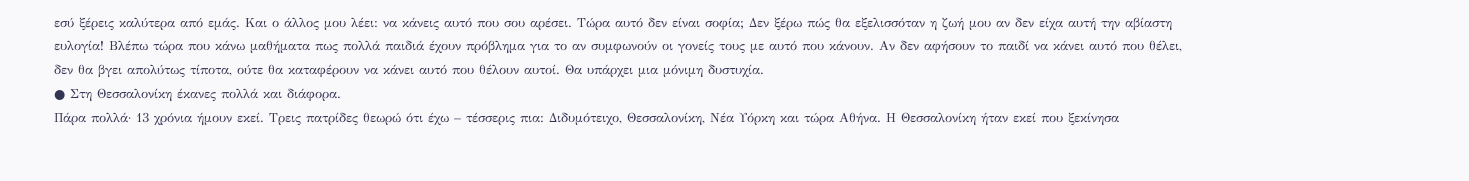εσύ ξέρεις καλύτερα από εμάς. Και ο άλλος μου λέει: να κάνεις αυτό που σου αρέσει. Τώρα αυτό δεν είναι σοφία; Δεν ξέρω πώς θα εξελισσόταν η ζωή μου αν δεν είχα αυτή την αβίαστη ευλογία! Βλέπω τώρα που κάνω μαθήματα πως πολλά παιδιά έχουν πρόβλημα για το αν συμφωνούν οι γονείς τους με αυτό που κάνουν. Αν δεν αφήσουν το παιδί να κάνει αυτό που θέλει, δεν θα βγει απολύτως τίποτα, ούτε θα καταφέρουν να κάνει αυτό που θέλουν αυτοί. Θα υπάρχει μια μόνιμη δυστυχία.
● Στη Θεσσαλονίκη έκανες πολλά και διάφορα.
Πάρα πολλά· 13 χρόνια ήμουν εκεί. Τρεις πατρίδες θεωρώ ότι έχω – τέσσερις πια: Διδυμότειχο, Θεσσαλονίκη, Νέα Υόρκη και τώρα Αθήνα. Η Θεσσαλονίκη ήταν εκεί που ξεκίνησα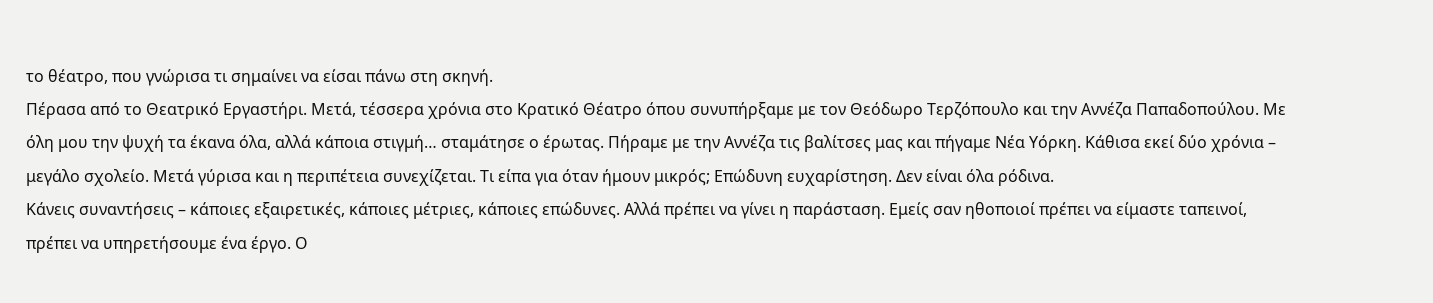το θέατρο, που γνώρισα τι σημαίνει να είσαι πάνω στη σκηνή.
Πέρασα από το Θεατρικό Εργαστήρι. Μετά, τέσσερα χρόνια στο Κρατικό Θέατρο όπου συνυπήρξαμε με τον Θεόδωρο Τερζόπουλο και την Αννέζα Παπαδοπούλου. Με όλη μου την ψυχή τα έκανα όλα, αλλά κάποια στιγμή… σταμάτησε ο έρωτας. Πήραμε με την Αννέζα τις βαλίτσες μας και πήγαμε Νέα Υόρκη. Κάθισα εκεί δύο χρόνια – μεγάλο σχολείο. Μετά γύρισα και η περιπέτεια συνεχίζεται. Τι είπα για όταν ήμουν μικρός; Επώδυνη ευχαρίστηση. Δεν είναι όλα ρόδινα.
Κάνεις συναντήσεις – κάποιες εξαιρετικές, κάποιες μέτριες, κάποιες επώδυνες. Αλλά πρέπει να γίνει η παράσταση. Εμείς σαν ηθοποιοί πρέπει να είμαστε ταπεινοί, πρέπει να υπηρετήσουμε ένα έργο. Ο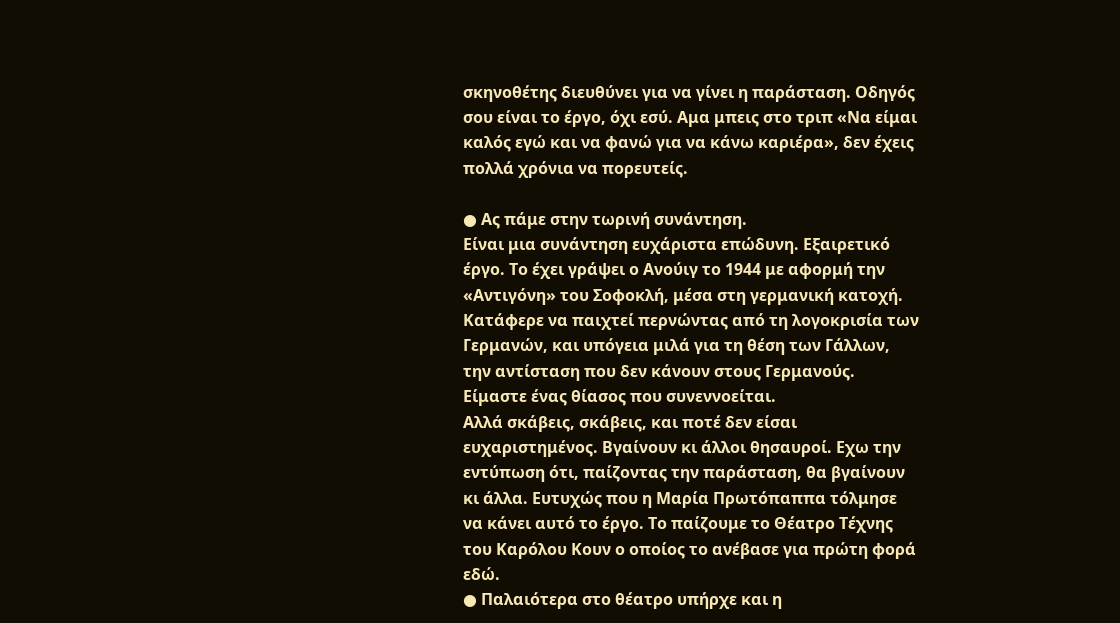σκηνοθέτης διευθύνει για να γίνει η παράσταση. Οδηγός σου είναι το έργο, όχι εσύ. Αμα μπεις στο τριπ «Να είμαι καλός εγώ και να φανώ για να κάνω καριέρα», δεν έχεις πολλά χρόνια να πορευτείς.

● Ας πάμε στην τωρινή συνάντηση.
Είναι μια συνάντηση ευχάριστα επώδυνη. Εξαιρετικό έργο. Το έχει γράψει ο Ανούιγ το 1944 με αφορμή την «Αντιγόνη» του Σοφοκλή, μέσα στη γερμανική κατοχή. Κατάφερε να παιχτεί περνώντας από τη λογοκρισία των Γερμανών, και υπόγεια μιλά για τη θέση των Γάλλων, την αντίσταση που δεν κάνουν στους Γερμανούς. Είμαστε ένας θίασος που συνεννοείται.
Αλλά σκάβεις, σκάβεις, και ποτέ δεν είσαι ευχαριστημένος. Βγαίνουν κι άλλοι θησαυροί. Εχω την εντύπωση ότι, παίζοντας την παράσταση, θα βγαίνουν κι άλλα. Ευτυχώς που η Μαρία Πρωτόπαππα τόλμησε να κάνει αυτό το έργο. Το παίζουμε το Θέατρο Τέχνης του Καρόλου Κουν ο οποίος το ανέβασε για πρώτη φορά εδώ.
● Παλαιότερα στο θέατρο υπήρχε και η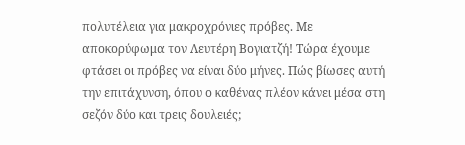πολυτέλεια για μακροχρόνιες πρόβες. Με αποκορύφωμα τον Λευτέρη Βογιατζή! Τώρα έχουμε φτάσει οι πρόβες να είναι δύο μήνες. Πώς βίωσες αυτή την επιτάχυνση, όπου ο καθένας πλέον κάνει μέσα στη σεζόν δύο και τρεις δουλειές;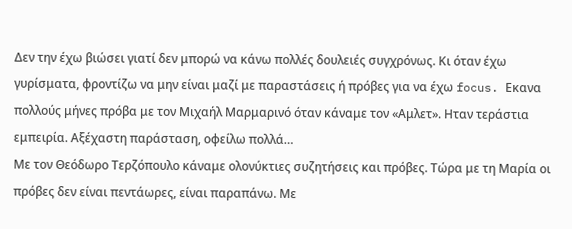Δεν την έχω βιώσει γιατί δεν μπορώ να κάνω πολλές δουλειές συγχρόνως. Κι όταν έχω γυρίσματα, φροντίζω να μην είναι μαζί με παραστάσεις ή πρόβες για να έχω focus. Εκανα πολλούς μήνες πρόβα με τον Μιχαήλ Μαρμαρινό όταν κάναμε τον «Αμλετ». Ηταν τεράστια εμπειρία. Αξέχαστη παράσταση, οφείλω πολλά…
Με τον Θεόδωρο Τερζόπουλο κάναμε ολονύκτιες συζητήσεις και πρόβες. Τώρα με τη Μαρία οι πρόβες δεν είναι πεντάωρες, είναι παραπάνω. Με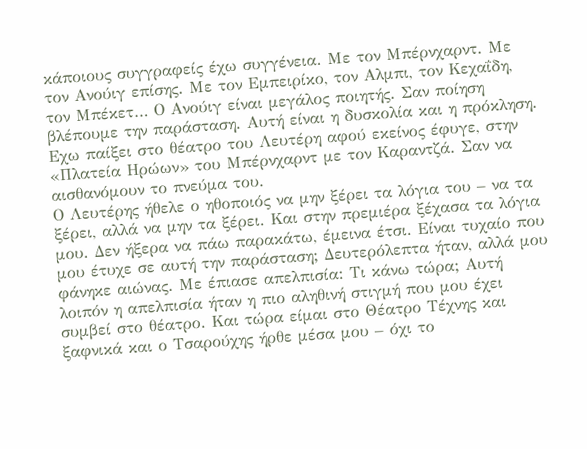κάποιους συγγραφείς έχω συγγένεια. Με τον Μπέρνχαρντ. Με τον Ανούιγ επίσης. Με τον Εμπειρίκο, τον Αλμπι, τον Κεχαΐδη, τον Μπέκετ… Ο Ανούιγ είναι μεγάλος ποιητής. Σαν ποίηση βλέπουμε την παράσταση. Αυτή είναι η δυσκολία και η πρόκληση. Εχω παίξει στο θέατρο του Λευτέρη αφού εκείνος έφυγε, στην «Πλατεία Ηρώων» του Μπέρνχαρντ με τον Καραντζά. Σαν να αισθανόμουν το πνεύμα του.
Ο Λευτέρης ήθελε ο ηθοποιός να μην ξέρει τα λόγια του – να τα ξέρει, αλλά να μην τα ξέρει. Και στην πρεμιέρα ξέχασα τα λόγια μου. Δεν ήξερα να πάω παρακάτω, έμεινα έτσι. Είναι τυχαίο που μου έτυχε σε αυτή την παράσταση; Δευτερόλεπτα ήταν, αλλά μου φάνηκε αιώνας. Με έπιασε απελπισία: Τι κάνω τώρα; Αυτή λοιπόν η απελπισία ήταν η πιο αληθινή στιγμή που μου έχει συμβεί στο θέατρο. Και τώρα είμαι στο Θέατρο Τέχνης και ξαφνικά και ο Τσαρούχης ήρθε μέσα μου – όχι το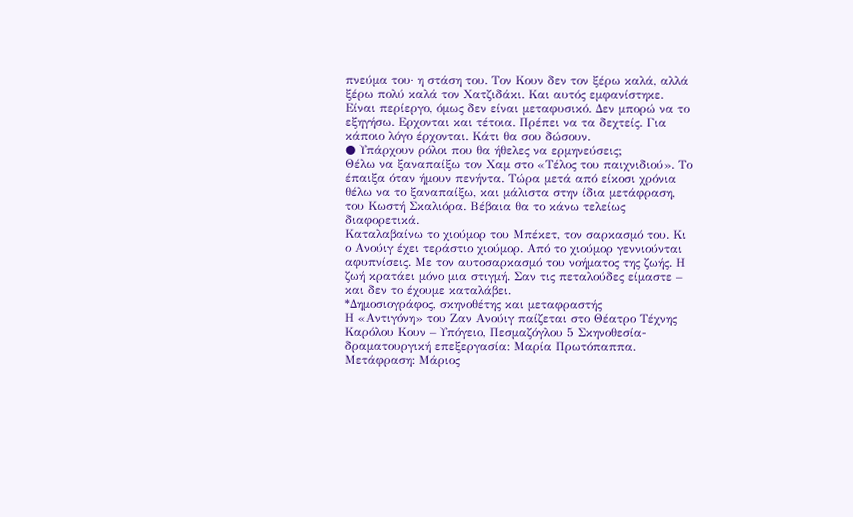πνεύμα του· η στάση του. Τον Κουν δεν τον ξέρω καλά, αλλά ξέρω πολύ καλά τον Χατζιδάκι. Και αυτός εμφανίστηκε. Είναι περίεργο, όμως δεν είναι μεταφυσικό. Δεν μπορώ να το εξηγήσω. Ερχονται και τέτοια. Πρέπει να τα δεχτείς. Για κάποιο λόγο έρχονται. Κάτι θα σου δώσουν.
● Υπάρχουν ρόλοι που θα ήθελες να ερμηνεύσεις;
Θέλω να ξαναπαίξω τον Χαμ στο «Τέλος του παιχνιδιού». Το έπαιξα όταν ήμουν πενήντα. Τώρα μετά από είκοσι χρόνια θέλω να το ξαναπαίξω, και μάλιστα στην ίδια μετάφραση, του Κωστή Σκαλιόρα. Βέβαια θα το κάνω τελείως διαφορετικά.
Καταλαβαίνω το χιούμορ του Μπέκετ, τον σαρκασμό του. Κι ο Ανούιγ έχει τεράστιο χιούμορ. Από το χιούμορ γεννιούνται αφυπνίσεις. Με τον αυτοσαρκασμό του νοήματος της ζωής. Η ζωή κρατάει μόνο μια στιγμή. Σαν τις πεταλούδες είμαστε – και δεν το έχουμε καταλάβει.
*Δημοσιογράφος, σκηνοθέτης και μεταφραστής
Η «Αντιγόνη» του Ζαν Ανούιγ παίζεται στο Θέατρο Τέχνης Καρόλου Κουν – Υπόγειο, Πεσμαζόγλου 5 Σκηνοθεσία-δραματουργική επεξεργασία: Μαρία Πρωτόπαππα.
Μετάφραση: Μάριος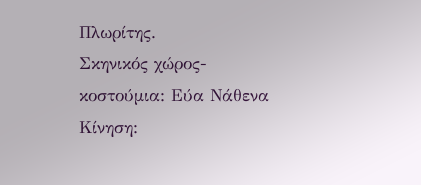Πλωρίτης.
Σκηνικός χώρος-κοστούμια: Εύα Νάθενα
Κίνηση: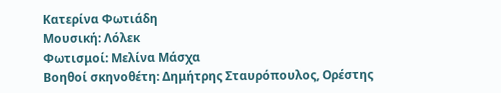Κατερίνα Φωτιάδη
Μουσική: Λόλεκ
Φωτισμοί: Μελίνα Μάσχα
Βοηθοί σκηνοθέτη: Δημήτρης Σταυρόπουλος, Ορέστης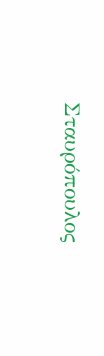Σταυρόπουλος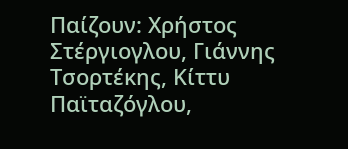Παίζουν: Χρήστος Στέργιογλου, Γιάννης Τσορτέκης, Κίττυ Παϊταζόγλου,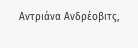Αντριάνα Ανδρέοβιτς,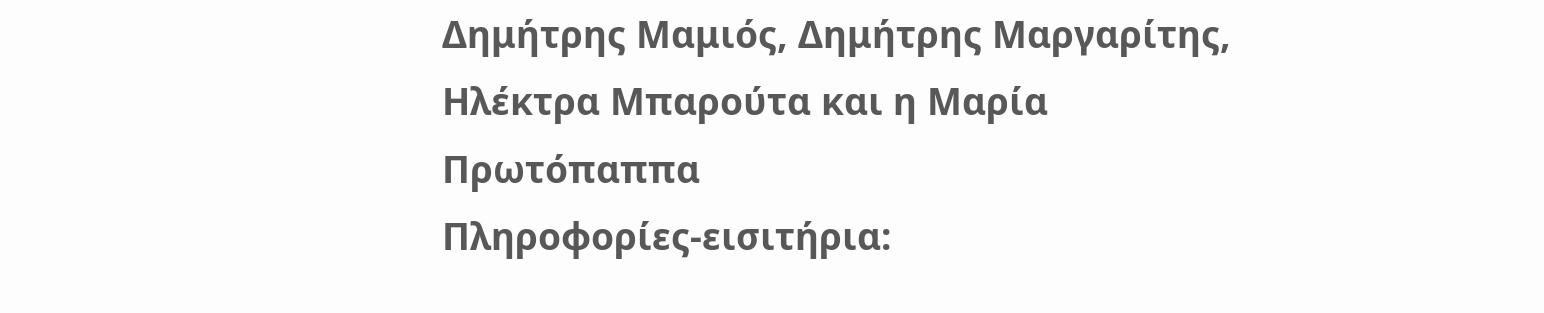Δημήτρης Μαμιός, Δημήτρης Μαργαρίτης, Ηλέκτρα Μπαρούτα και η Μαρία Πρωτόπαππα
Πληροφορίες-εισιτήρια: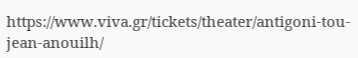https://www.viva.gr/tickets/theater/antigoni-tou-jean-anouilh/